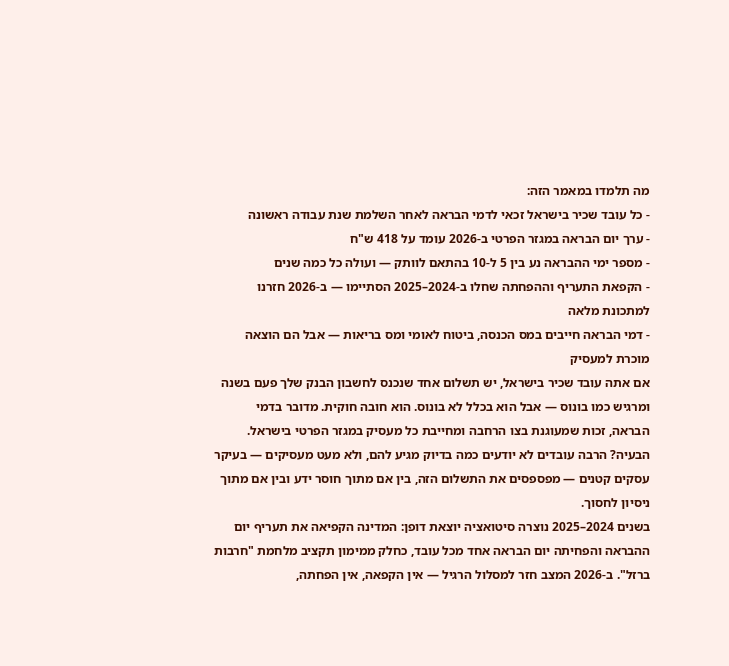מה תלמדו במאמר הזה:
- כל עובד שכיר בישראל זכאי לדמי הבראה לאחר השלמת שנת עבודה ראשונה
- ערך יום הבראה במגזר הפרטי ב-2026 עומד על 418 ש"ח
- מספר ימי ההבראה נע בין 5 ל-10 בהתאם לוותק — ועולה כל כמה שנים
- הקפאת התעריף וההפחתה שחלו ב-2024–2025 הסתיימו — ב-2026 חזרנו למתכונת מלאה
- דמי הבראה חייבים במס הכנסה, ביטוח לאומי ומס בריאות — אבל הם הוצאה מוכרת למעסיק
אם אתה עובד שכיר בישראל, יש תשלום אחד שנכנס לחשבון הבנק שלך פעם בשנה ומרגיש כמו בונוס — אבל הוא בכלל לא בונוס. הוא חובה חוקית. מדובר בדמי הבראה, זכות שמעוגנת בצו הרחבה ומחייבת כל מעסיק במגזר הפרטי בישראל. הבעיה? הרבה עובדים לא יודעים כמה בדיוק מגיע להם, ולא מעט מעסיקים — בעיקר עסקים קטנים — מפספסים את התשלום הזה, בין אם מתוך חוסר ידע ובין אם מתוך ניסיון לחסוך.
בשנים 2024–2025 נוצרה סיטואציה יוצאת דופן: המדינה הקפיאה את תעריף יום ההבראה והפחיתה יום הבראה אחד מכל עובד, כחלק ממימון תקציב מלחמת "חרבות ברזל". ב-2026 המצב חזר למסלול הרגיל — אין הקפאה, אין הפחתה,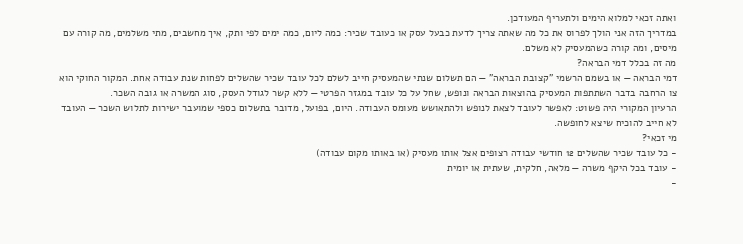ואתה זכאי למלוא הימים ולתעריף המעודכן.
במדריך הזה אני הולך לפרוס את כל מה שאתה צריך לדעת כבעל עסק או כעובד שכיר: כמה ליום, כמה ימים לפי ותק, איך מחשבים, מתי משלמים, מה קורה עם מיסים, ומה קורה כשהמעסיק לא משלם.
מה זה בכלל דמי הבראה?
דמי הבראה — או בשמם הרשמי "קצובת הבראה" — הם תשלום שנתי שהמעסיק חייב לשלם לכל עובד שכיר שהשלים לפחות שנת עבודה אחת. המקור החוקי הוא צו הרחבה בדבר השתתפות המעסיק בהוצאות הבראה ונופש, שחל על כל עובד במגזר הפרטי — ללא קשר לגודל העסק, סוג המשרה או גובה השכר.
הרעיון המקורי היה פשוט: לאפשר לעובד לצאת לנופש ולהתאושש מעומס העבודה. היום, בפועל, מדובר בתשלום כספי שמועבר ישירות לתלוש השכר — העובד לא חייב להוכיח שיצא לחופשה.
מי זכאי?
- כל עובד שכיר שהשלים 12 חודשי עבודה רצופים אצל אותו מעסיק (או באותו מקום עבודה)
- עובד בכל היקף משרה — מלאה, חלקית, שעתית או יומית
-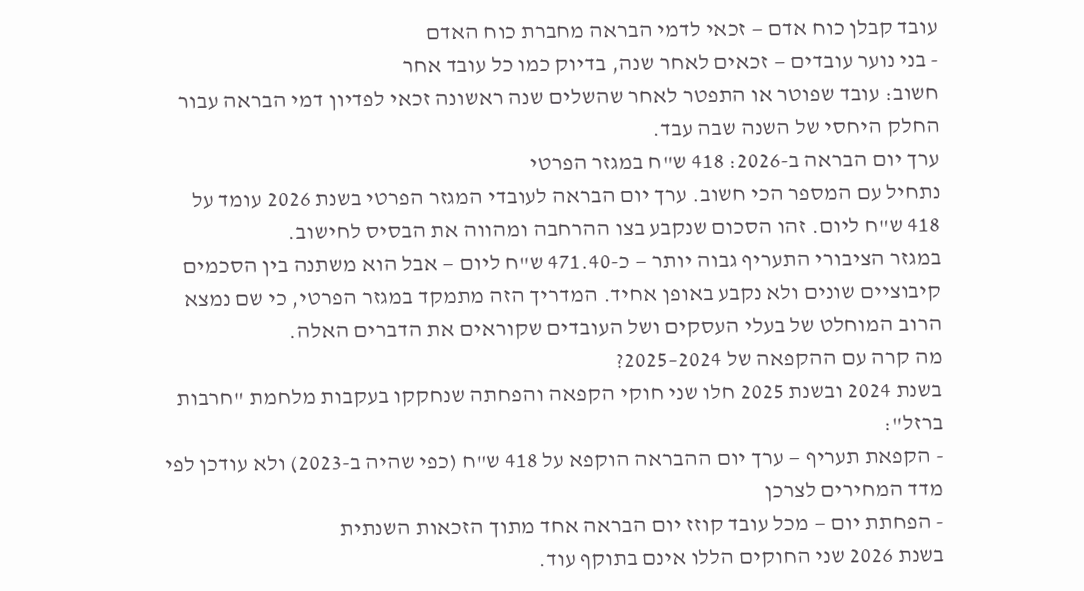עובד קבלן כוח אדם — זכאי לדמי הבראה מחברת כוח האדם
- בני נוער עובדים — זכאים לאחר שנה, בדיוק כמו כל עובד אחר
חשוב: עובד שפוטר או התפטר לאחר שהשלים שנה ראשונה זכאי לפדיון דמי הבראה עבור החלק היחסי של השנה שבה עבד.
ערך יום הבראה ב-2026: 418 ש"ח במגזר הפרטי
נתחיל עם המספר הכי חשוב. ערך יום הבראה לעובדי המגזר הפרטי בשנת 2026 עומד על 418 ש"ח ליום. זהו הסכום שנקבע בצו ההרחבה ומהווה את הבסיס לחישוב.
במגזר הציבורי התעריף גבוה יותר — כ-471.40 ש"ח ליום — אבל הוא משתנה בין הסכמים קיבוציים שונים ולא נקבע באופן אחיד. המדריך הזה מתמקד במגזר הפרטי, כי שם נמצא הרוב המוחלט של בעלי העסקים ושל העובדים שקוראים את הדברים האלה.
מה קרה עם ההקפאה של 2024–2025?
בשנת 2024 ובשנת 2025 חלו שני חוקי הקפאה והפחתה שנחקקו בעקבות מלחמת "חרבות ברזל":
- הקפאת תעריף — ערך יום ההבראה הוקפא על 418 ש"ח (כפי שהיה ב-2023) ולא עודכן לפי מדד המחירים לצרכן
- הפחתת יום — מכל עובד קוזז יום הבראה אחד מתוך הזכאות השנתית
בשנת 2026 שני החוקים הללו אינם בתוקף עוד.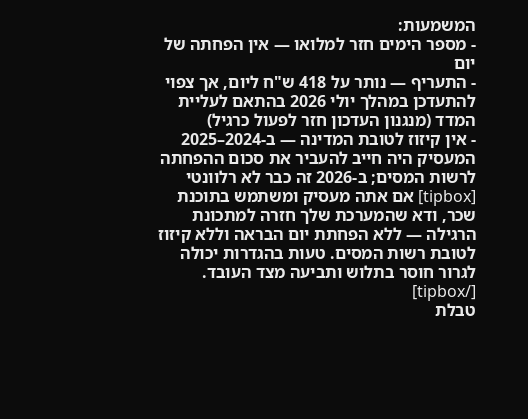המשמעות:
- מספר הימים חזר למלואו — אין הפחתה של יום
- התעריף — נותר על 418 ש"ח ליום, אך צפוי להתעדכן במהלך יולי 2026 בהתאם לעליית המדד (מנגנון העדכון חזר לפעול כרגיל)
- אין קיזוז לטובת המדינה — ב-2024–2025 המעסיק היה חייב להעביר את סכום ההפחתה לרשות המסים; ב-2026 זה כבר לא רלוונטי
[tipbox] אם אתה מעסיק ומשתמש בתוכנת שכר, ודא שהמערכת שלך חזרה למתכונת הרגילה — ללא הפחתת יום הבראה וללא קיזוז לטובת רשות המסים. טעות בהגדרות יכולה לגרור חוסר בתלוש ותביעה מצד העובד. [/tipbox]
טבלת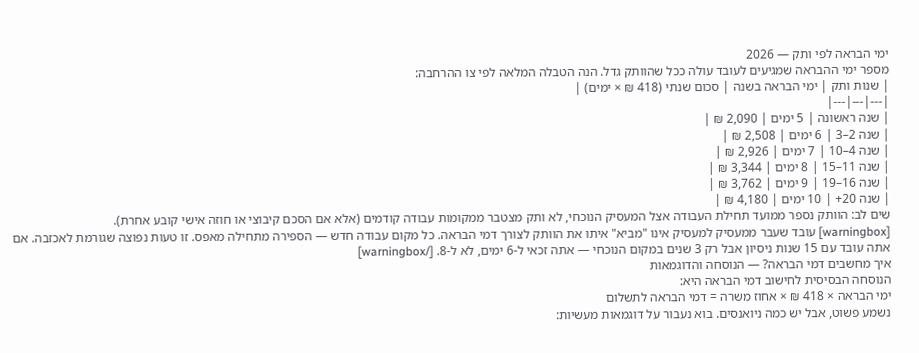ימי הבראה לפי ותק — 2026
מספר ימי ההבראה שמגיעים לעובד עולה ככל שהוותק גדל. הנה הטבלה המלאה לפי צו ההרחבה:
| שנות ותק | ימי הבראה בשנה | סכום שנתי (418 ₪ × ימים) |
|---|---|---|
| שנה ראשונה | 5 ימים | 2,090 ₪ |
| שנה 2–3 | 6 ימים | 2,508 ₪ |
| שנה 4–10 | 7 ימים | 2,926 ₪ |
| שנה 11–15 | 8 ימים | 3,344 ₪ |
| שנה 16–19 | 9 ימים | 3,762 ₪ |
| שנה 20+ | 10 ימים | 4,180 ₪ |
שים לב: הוותק נספר ממועד תחילת העבודה אצל המעסיק הנוכחי, לא ותק מצטבר ממקומות עבודה קודמים (אלא אם הסכם קיבוצי או חוזה אישי קובע אחרת).
[warningbox] עובד שעבר ממעסיק למעסיק אינו "מביא" איתו את הוותק לצורך דמי הבראה. כל מקום עבודה חדש — הספירה מתחילה מאפס. זו טעות נפוצה שגורמת לאכזבה. אם אתה עובד עם 15 שנות ניסיון אבל רק 3 שנים במקום הנוכחי — אתה זכאי ל-6 ימים, לא ל-8. [/warningbox]
איך מחשבים דמי הבראה? — הנוסחה והדוגמאות
הנוסחה הבסיסית לחישוב דמי הבראה היא:
ימי הבראה × 418 ₪ × אחוז משרה = דמי הבראה לתשלום
נשמע פשוט, אבל יש כמה ניואנסים. בוא נעבור על דוגמאות מעשיות: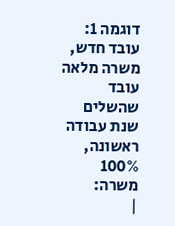דוגמה 1: עובד חדש, משרה מלאה
עובד שהשלים שנת עבודה ראשונה, 100% משרה:
|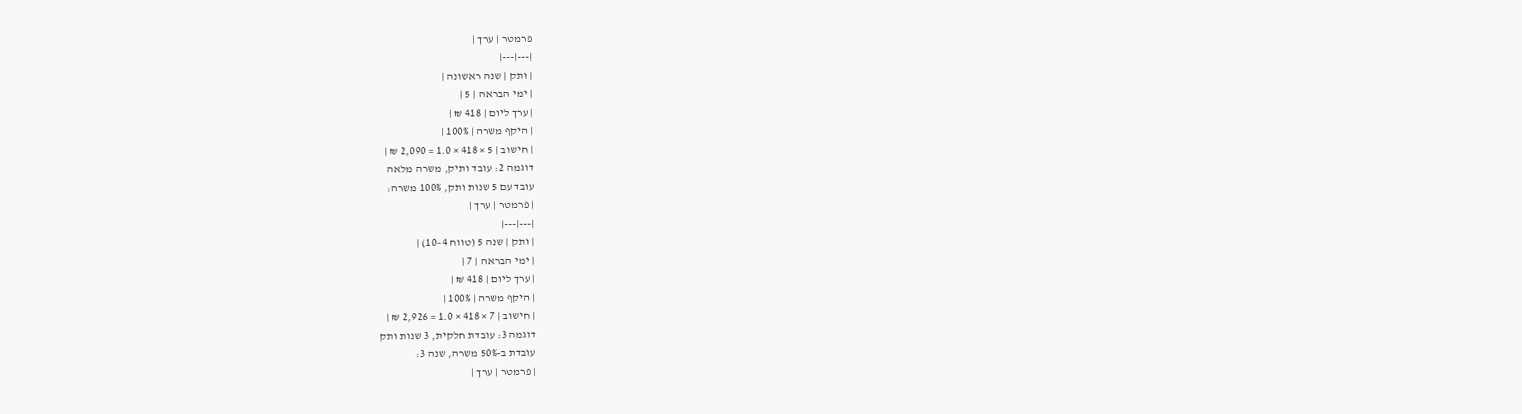פרמטר | ערך |
|---|---|
| ותק | שנה ראשונה |
| ימי הבראה | 5 |
| ערך ליום | 418 ₪ |
| היקף משרה | 100% |
| חישוב | 5 × 418 × 1.0 = 2,090 ₪ |
דוגמה 2: עובד ותיק, משרה מלאה
עובד עם 5 שנות ותק, 100% משרה:
| פרמטר | ערך |
|---|---|
| ותק | שנה 5 (טווח 4–10) |
| ימי הבראה | 7 |
| ערך ליום | 418 ₪ |
| היקף משרה | 100% |
| חישוב | 7 × 418 × 1.0 = 2,926 ₪ |
דוגמה 3: עובדת חלקית, 3 שנות ותק
עובדת ב-50% משרה, שנה 3:
| פרמטר | ערך |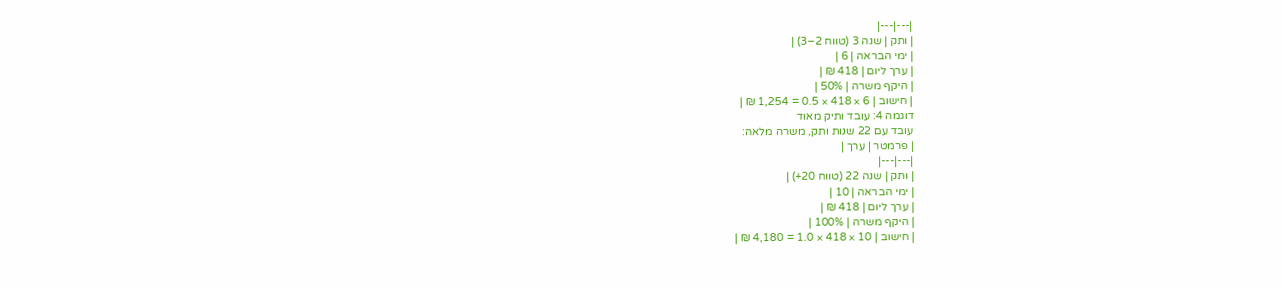|---|---|
| ותק | שנה 3 (טווח 2–3) |
| ימי הבראה | 6 |
| ערך ליום | 418 ₪ |
| היקף משרה | 50% |
| חישוב | 6 × 418 × 0.5 = 1,254 ₪ |
דוגמה 4: עובד ותיק מאוד
עובד עם 22 שנות ותק, משרה מלאה:
| פרמטר | ערך |
|---|---|
| ותק | שנה 22 (טווח 20+) |
| ימי הבראה | 10 |
| ערך ליום | 418 ₪ |
| היקף משרה | 100% |
| חישוב | 10 × 418 × 1.0 = 4,180 ₪ |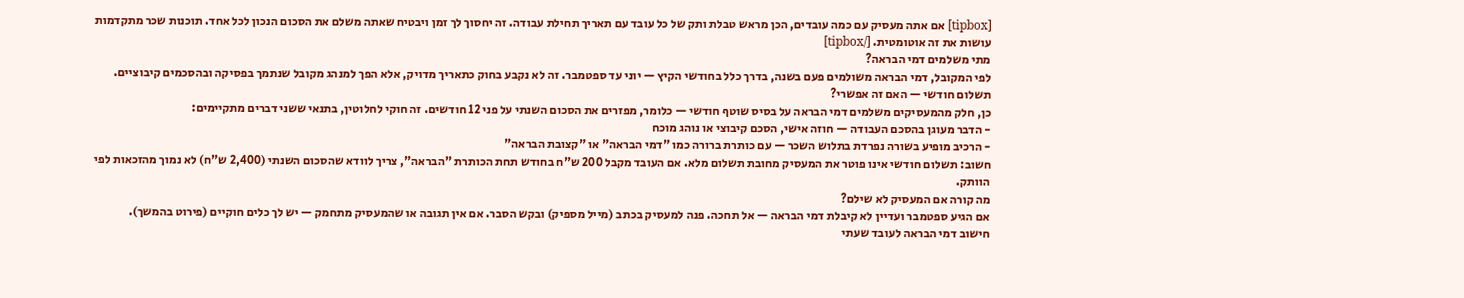[tipbox] אם אתה מעסיק עם כמה עובדים, הכן מראש טבלת ותק של כל עובד עם תאריך תחילת עבודה. זה יחסוך לך זמן ויבטיח שאתה משלם את הסכום הנכון לכל אחד. תוכנות שכר מתקדמות עושות את זה אוטומטית. [/tipbox]
מתי משלמים דמי הבראה?
לפי המקובל, דמי הבראה משולמים פעם בשנה, בדרך כלל בחודשי הקיץ — יוני עד ספטמבר. זה לא נקבע בחוק כתאריך מדויק, אלא הפך למנהג מקובל שנתמך בפסיקה ובהסכמים קיבוציים.
תשלום חודשי — האם זה אפשרי?
כן, חלק מהמעסיקים משלמים דמי הבראה על בסיס שוטף חודשי — כלומר, מפזרים את הסכום השנתי על פני 12 חודשים. זה חוקי לחלוטין, בתנאי ששני דברים מתקיימים:
- הדבר מעוגן בהסכם העבודה — חוזה אישי, הסכם קיבוצי או נוהג מוכח
- הרכיב מופיע בשורה נפרדת בתלוש השכר — עם כותרת ברורה כמו "דמי הבראה" או "קצובת הבראה"
חשוב: תשלום חודשי אינו פוטר את המעסיק מחובת תשלום מלא. אם העובד מקבל 200 ש"ח בחודש תחת הכותרת "הבראה", צריך לוודא שהסכום השנתי (2,400 ש"ח) לא נמוך מהזכאות לפי הוותק.
מה קורה אם המעסיק לא שילם?
אם הגיע ספטמבר ועדיין לא קיבלת דמי הבראה — אל תחכה. פנה למעסיק בכתב (מייל מספיק) ובקש הסבר. אם אין תגובה או שהמעסיק מתחמק — יש לך כלים חוקיים (פירוט בהמשך).
חישוב דמי הבראה לעובד שעתי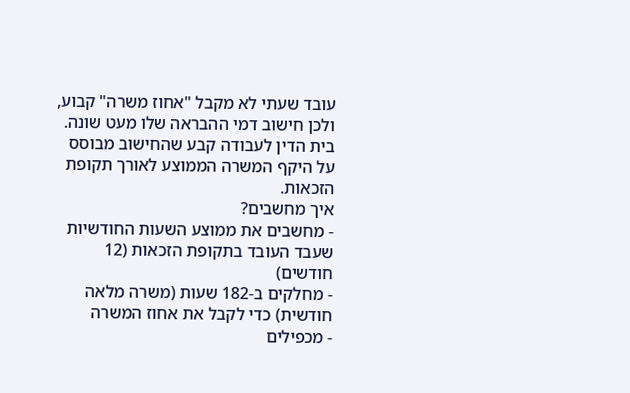עובד שעתי לא מקבל "אחוז משרה" קבוע, ולכן חישוב דמי ההבראה שלו מעט שונה. בית הדין לעבודה קבע שהחישוב מבוסס על היקף המשרה הממוצע לאורך תקופת הזכאות.
איך מחשבים?
- מחשבים את ממוצע השעות החודשיות שעבד העובד בתקופת הזכאות (12 חודשים)
- מחלקים ב-182 שעות (משרה מלאה חודשית) כדי לקבל את אחוז המשרה
- מכפילים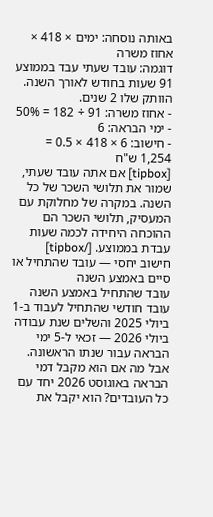באותה נוסחה: ימים × 418 × אחוז משרה
דוגמה: עובד שעתי עבד בממוצע 91 שעות בחודש לאורך השנה. הוותק שלו 2 שנים.
- אחוז משרה: 91 ÷ 182 = 50%
- ימי הבראה: 6
- חישוב: 6 × 418 × 0.5 = 1,254 ש"ח
[tipbox] אם אתה עובד שעתי, שמור את תלושי השכר של כל השנה. במקרה של מחלוקת עם המעסיק, תלושי השכר הם ההוכחה היחידה לכמה שעות עבדת בממוצע. [/tipbox]
חישוב יחסי — עובד שהתחיל או סיים באמצע השנה
עובד שהתחיל באמצע השנה
עובד חודשי שהתחיל לעבוד ב-1 ביולי 2025 והשלים שנת עבודה ביולי 2026 — זכאי ל-5 ימי הבראה עבור שנתו הראשונה. אבל מה אם הוא מקבל דמי הבראה באוגוסט 2026 יחד עם כל העובדים? הוא יקבל את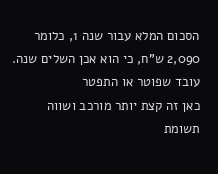הסכום המלא עבור שנה 1, כלומר 2,090 ש"ח, כי הוא אכן השלים שנה.
עובד שפוטר או התפטר
כאן זה קצת יותר מורכב ושווה תשומת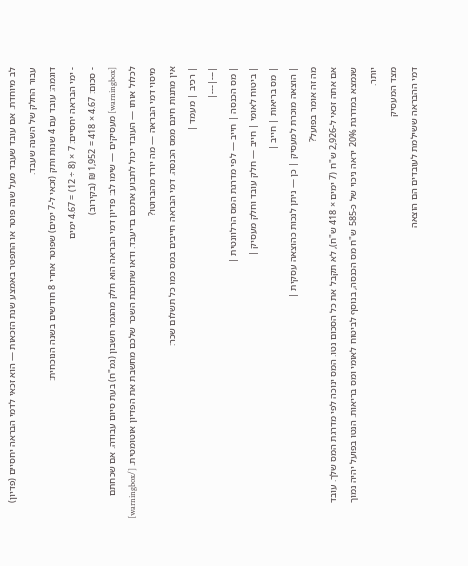לב מיוחדת. אם עובד שעבד מעל שנה פוטר או התפטר באמצע שנת הזכאות — הוא זכאי לדמי הבראה יחסיים (פדיון) עבור החלק של השנה שעבד.
דוגמה: עובד עם 4 שנות ותק (זכאי ל-7 ימים) שפוטר אחרי 8 חודשים בשנה הנוכחית:
- ימי הבראה יחסיים: 7 × (8 ÷ 12) = 4.67 ימים
- סכום: 4.67 × 418 = 1,952 ₪ (בקירוב)
[warningbox] מעסיקים — שימו לב: פדיון דמי הבראה הוא חלק מהגמר חשבון (גמ"ח) בעת סיום עבודה. אם שכחתם לכלול אותו — העובד יכול לתבוע אתכם בדיעבד. ודאו שתוכנת השכר שלכם מחשבת את הפדיון אוטומטית. [/warningbox]
מיסוי דמי הבראה — מה יורד מהברוטו?
אין מתנות חינם ממס הכנסה. דמי הבראה חייבים במס כמו כל תשלום שכר:
| רכיב | מעמד |
|---|---|
| מס הכנסה | חייב — לפי מדרגת המס הרלוונטית |
| ביטוח לאומי | חייב — חלק עובד וחלק מעסיק |
| מס בריאות | חייב |
| הוצאה מוכרת למעסיק | כן — ניתן לנכות כהוצאה עסקית |
מה זה אומר בפועל?
אם אתה זכאי ל-2,926 ש"ח (7 ימים × 418 ש"ח), לא תקבל את כל הסכום נטו. המס ינוכה לפי מדרגת המס שלך. עובד שנמצא במדרגת 20% יראה ניכוי של כ-585 ש"ח מס הכנסה, בנוסף לביטוח לאומי ומס בריאות. הנטו בפועל יהיה נמוך יותר.
מצד המעסיק
דמי ההבראה ששילמת לעובדים הם הוצאה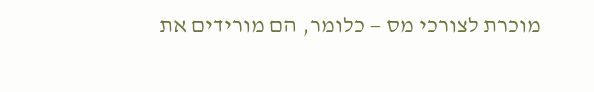מוכרת לצורכי מס — כלומר, הם מורידים את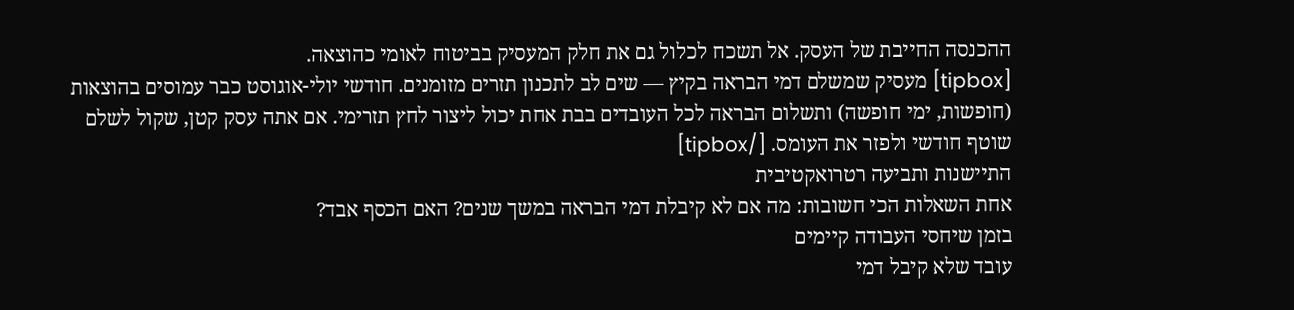ההכנסה החייבת של העסק. אל תשכח לכלול גם את חלק המעסיק בביטוח לאומי כהוצאה.
[tipbox] מעסיק שמשלם דמי הבראה בקיץ — שים לב לתכנון תזרים מזומנים. חודשי יולי-אוגוסט כבר עמוסים בהוצאות (חופשות, ימי חופשה) ותשלום הבראה לכל העובדים בבת אחת יכול ליצור לחץ תזרימי. אם אתה עסק קטן, שקול לשלם שוטף חודשי ולפזר את העומס. [/tipbox]
התיישנות ותביעה רטרואקטיבית
אחת השאלות הכי חשובות: מה אם לא קיבלת דמי הבראה במשך שנים? האם הכסף אבד?
בזמן שיחסי העבודה קיימים
עובד שלא קיבל דמי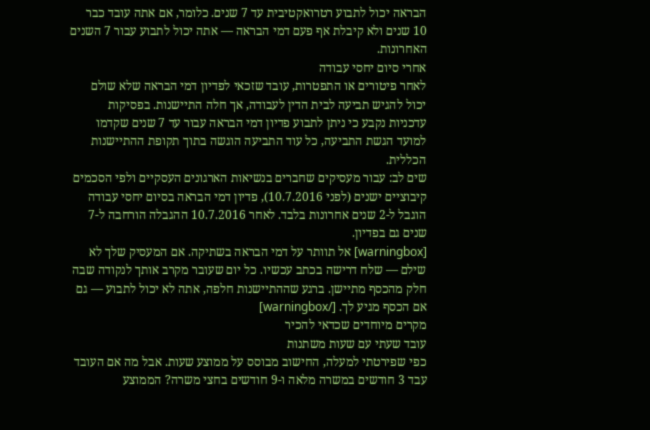הבראה יכול לתבוע רטרואקטיבית עד 7 שנים. כלומר, אם אתה עובד כבר 10 שנים ולא קיבלת אף פעם דמי הבראה — אתה יכול לתבוע עבור 7 השנים האחרונות.
אחרי סיום יחסי עבודה
לאחר פיטורים או התפטרות, עובד שזכאי לפדיון דמי הבראה שלא שולם יכול להגיש תביעה לבית הדין לעבודה, אך חלה התיישנות. בפסיקות עדכניות נקבע כי ניתן לתבוע פדיון דמי הבראה עבור עד 7 שנים שקדמו למועד הגשת התביעה, כל עוד התביעה הוגשה בתוך תקופת ההתיישנות הכללית.
שים לב: עבור מעסיקים שחברים בנשיאות הארגונים העסקיים ולפי הסכמים קיבוציים ישנים (לפני 10.7.2016), פדיון דמי הבראה בסיום יחסי עבודה הוגבל ל-2 שנים אחרונות בלבד. לאחר 10.7.2016 ההגבלה הורחבה ל-7 שנים גם בפדיון.
[warningbox] אל תוותר על דמי הבראה בשתיקה. אם המעסיק שלך לא שילם — שלח דרישה בכתב עכשיו. כל יום שעובר מקרב אותך לנקודה שבה חלק מהכסף מתיישן. ברגע שההתיישנות חלפה, אתה לא יכול לתבוע — גם אם הכסף מגיע לך. [/warningbox]
מקרים מיוחדים שכדאי להכיר
עובד שעתי עם שעות משתנות
כפי שפירטתי למעלה, החישוב מבוסס על ממוצע שעות. אבל מה אם העובד עבד 3 חודשים במשרה מלאה ו-9 חודשים בחצי משרה? הממוצע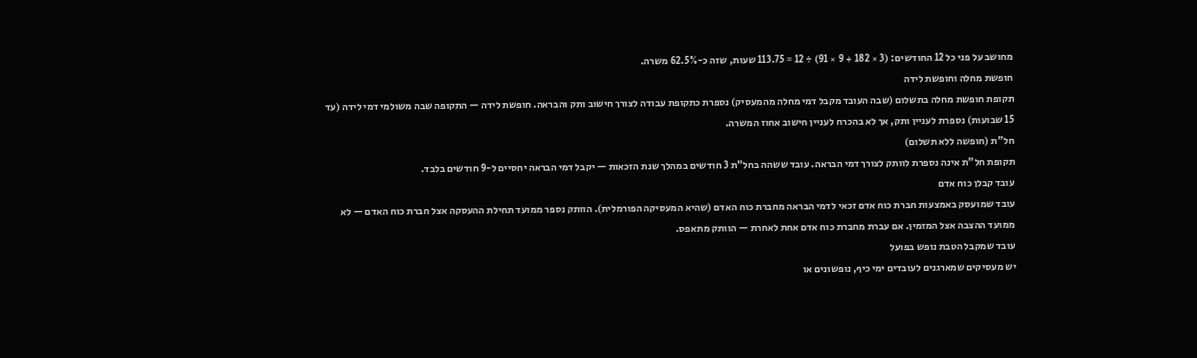מחושב על פני כל 12 החודשים: (3 × 182 + 9 × 91) ÷ 12 = 113.75 שעות, שזה כ-62.5% משרה.
חופשת מחלה וחופשת לידה
תקופת חופשת מחלה בתשלום (שבה העובד מקבל דמי מחלה מהמעסיק) נספרת כתקופת עבודה לצורך חישוב ותק והבראה. חופשת לידה — התקופה שבה משולמי דמי לידה (עד 15 שבועות) נספרת לעניין ותק, אך לא בהכרח לעניין חישוב אחוז המשרה.
חל"ת (חופשה ללא תשלום)
תקופת חל"ת אינה נספרת לוותק לצורך דמי הבראה. עובד ששהה בחל"ת 3 חודשים במהלך שנת הזכאות — יקבל דמי הבראה יחסיים ל-9 חודשים בלבד.
עובד קבלן כוח אדם
עובד שמועסק באמצעות חברת כוח אדם זכאי לדמי הבראה מחברת כוח האדם (שהיא המעסיקה הפורמלית). הוותק נספר ממועד תחילת ההעסקה אצל חברת כוח האדם — לא ממועד ההצבה אצל המזמין. אם עברת מחברת כוח אדם אחת לאחרת — הוותק מתאפס.
עובד שמקבל הטבת נופש בפועל
יש מעסיקים שמארגנים לעובדים ימי כיף, נופשונים או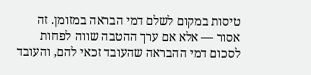טיסות במקום לשלם דמי הבראה במזומן. זה אסור — אלא אם ערך ההטבה שווה לפחות לסכום דמי ההבראה שהעובד זכאי להם, והעובד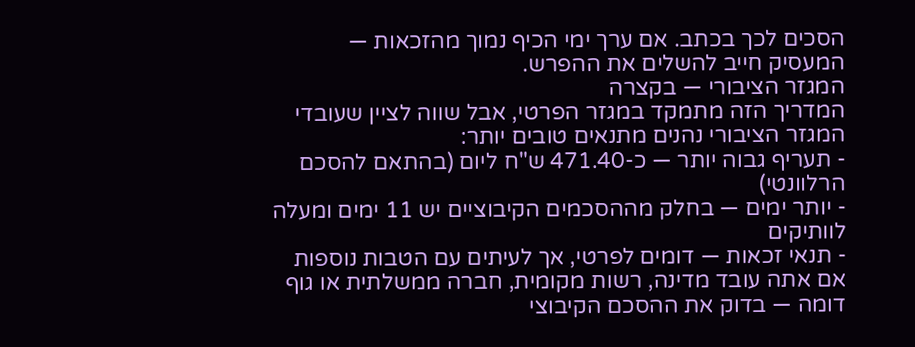הסכים לכך בכתב. אם ערך ימי הכיף נמוך מהזכאות — המעסיק חייב להשלים את ההפרש.
המגזר הציבורי — בקצרה
המדריך הזה מתמקד במגזר הפרטי, אבל שווה לציין שעובדי המגזר הציבורי נהנים מתנאים טובים יותר:
- תעריף גבוה יותר — כ-471.40 ש"ח ליום (בהתאם להסכם הרלוונטי)
- יותר ימים — בחלק מההסכמים הקיבוציים יש 11 ימים ומעלה לוותיקים
- תנאי זכאות — דומים לפרטי, אך לעיתים עם הטבות נוספות
אם אתה עובד מדינה, רשות מקומית, חברה ממשלתית או גוף דומה — בדוק את ההסכם הקיבוצי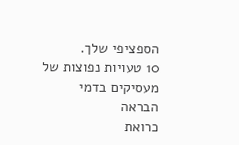הספציפי שלך.
10 טעויות נפוצות של מעסיקים בדמי הבראה
כרואת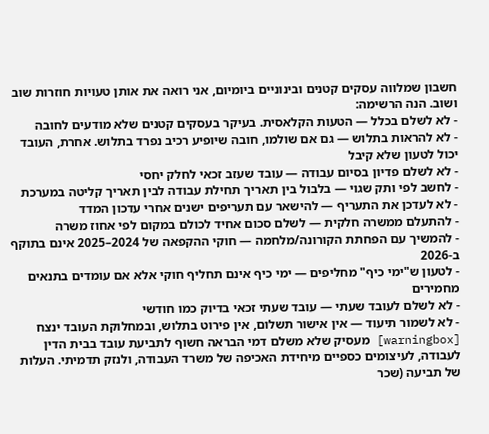חשבון שמלווה עסקים קטנים ובינוניים ביומיום, אני רואה את אותן טעויות חוזרות שוב ושוב. הנה הרשימה:
- לא לשלם בכלל — הטעות הקלאסית. בעיקר בעסקים קטנים שלא מודעים לחובה
- לא להראות בתלוש — גם אם שולמו, חובה שיופיע רכיב נפרד בתלוש. אחרת, העובד יכול לטעון שלא קיבל
- לא לשלם פדיון בסיום עבודה — עובד שעזב זכאי לחלק יחסי
- לחשב לפי ותק שגוי — בלבול בין תאריך תחילת עבודה לבין תאריך קליטה במערכת
- לא לעדכן את התעריף — להישאר עם תעריפים ישנים אחרי עדכון המדד
- להתעלם ממשרה חלקית — לשלם סכום אחיד לכולם במקום לפי אחוז משרה
- להמשיך עם הפחתת הקורונה/מלחמה — חוקי ההקפאה של 2024–2025 אינם בתוקף ב-2026
- לטעון ש"ימי כיף" מחליפים — ימי כיף אינם תחליף חוקי אלא אם עומדים בתנאים מחמירים
- לא לשלם לעובד שעתי — עובד שעתי זכאי בדיוק כמו חודשי
- לא לשמור תיעוד — אין אישור תשלום, אין פירוט בתלוש, ובמחלוקת העובד ינצח
[warningbox] מעסיק שלא משלם דמי הבראה חשוף לתביעת עובד בבית הדין לעבודה, לעיצומים כספיים מיחידת האכיפה של משרד העבודה, ולנזק תדמיתי. העלות של תביעה (שכר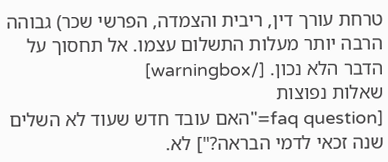טרחת עורך דין, ריבית והצמדה, הפרשי שכר) גבוהה הרבה יותר מעלות התשלום עצמו. אל תחסוך על הדבר הלא נכון. [/warningbox]
שאלות נפוצות
[faq question="האם עובד חדש שעוד לא השלים שנה זכאי לדמי הבראה?"] לא.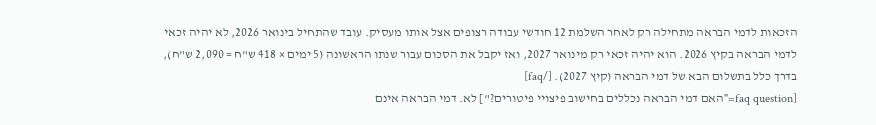הזכאות לדמי הבראה מתחילה רק לאחר השלמת 12 חודשי עבודה רצופים אצל אותו מעסיק. עובד שהתחיל בינואר 2026, לא יהיה זכאי לדמי הבראה בקיץ 2026. הוא יהיה זכאי רק מינואר 2027, ואז יקבל את הסכום עבור שנתו הראשונה (5 ימים × 418 ש"ח = 2,090 ש"ח), בדרך כלל בתשלום הבא של דמי הבראה (קיץ 2027). [/faq]
[faq question="האם דמי הבראה נכללים בחישוב פיצויי פיטורים?"] לא. דמי הבראה אינם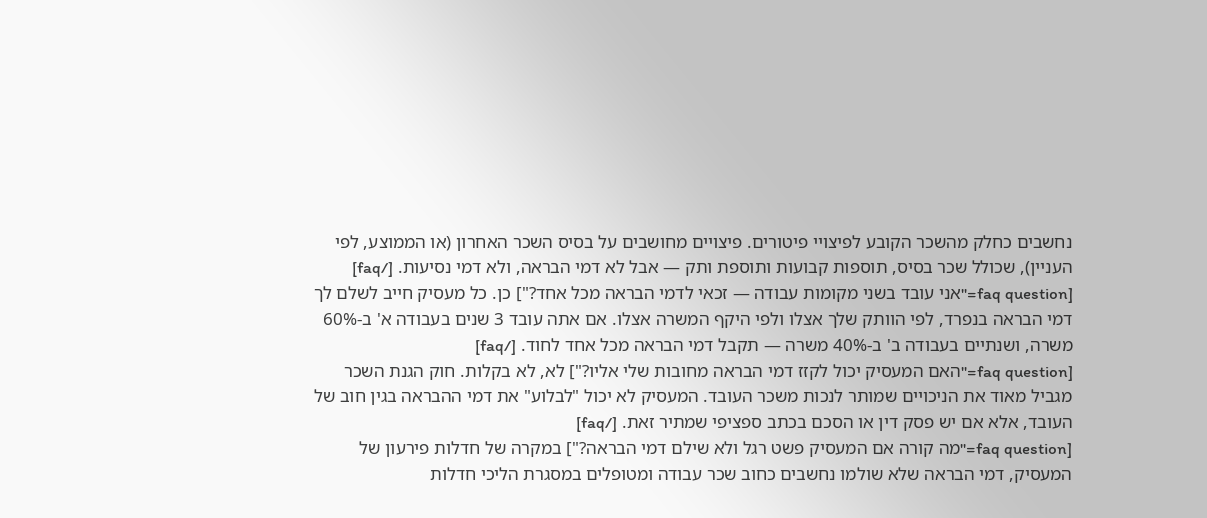נחשבים כחלק מהשכר הקובע לפיצויי פיטורים. פיצויים מחושבים על בסיס השכר האחרון (או הממוצע, לפי העניין), שכולל שכר בסיס, תוספות קבועות ותוספת ותק — אבל לא דמי הבראה, ולא דמי נסיעות. [/faq]
[faq question="אני עובד בשני מקומות עבודה — זכאי לדמי הבראה מכל אחד?"] כן. כל מעסיק חייב לשלם לך דמי הבראה בנפרד, לפי הוותק שלך אצלו ולפי היקף המשרה אצלו. אם אתה עובד 3 שנים בעבודה א' ב-60% משרה, ושנתיים בעבודה ב' ב-40% משרה — תקבל דמי הבראה מכל אחד לחוד. [/faq]
[faq question="האם המעסיק יכול לקזז דמי הבראה מחובות שלי אליו?"] לא, לא בקלות. חוק הגנת השכר מגביל מאוד את הניכויים שמותר לנכות משכר העובד. המעסיק לא יכול "לבלוע" את דמי ההבראה בגין חוב של העובד, אלא אם יש פסק דין או הסכם בכתב ספציפי שמתיר זאת. [/faq]
[faq question="מה קורה אם המעסיק פשט רגל ולא שילם דמי הבראה?"] במקרה של חדלות פירעון של המעסיק, דמי הבראה שלא שולמו נחשבים כחוב שכר עבודה ומטופלים במסגרת הליכי חדלות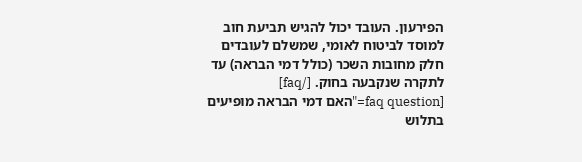הפירעון. העובד יכול להגיש תביעת חוב למוסד לביטוח לאומי, שמשלם לעובדים חלק מחובות השכר (כולל דמי הבראה) עד לתקרה שנקבעה בחוק. [/faq]
[faq question="האם דמי הבראה מופיעים בתלוש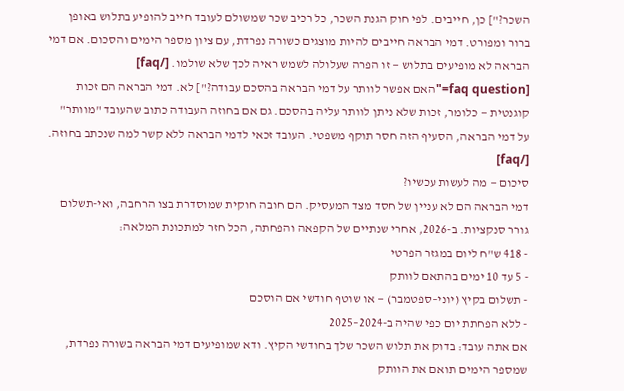השכר?"] כן, חייבים. לפי חוק הגנת השכר, כל רכיב שכר שמשולם לעובד חייב להופיע בתלוש באופן ברור ומפורט. דמי הבראה חייבים להיות מוצגים כשורה נפרדת, עם ציון מספר הימים והסכום. אם דמי הבראה לא מופיעים בתלוש — זו הפרה שעלולה לשמש ראיה לכך שלא שולמו. [/faq]
[faq question="האם אפשר לוותר על דמי הבראה בהסכם עבודה?"] לא. דמי הבראה הם זכות קוגנטית — כלומר, זכות שלא ניתן לוותר עליה בהסכם. גם אם בחוזה העבודה כתוב שהעובד "מוותר" על דמי הבראה, הסעיף הזה חסר תוקף משפטי. העובד זכאי לדמי הבראה ללא קשר למה שנכתב בחוזה. [/faq]
סיכום — מה לעשות עכשיו?
דמי הבראה הם לא עניין של חסד מצד המעסיק. הם חובה חוקית שמוסדרת בצו הרחבה, ואי-תשלום גורר סנקציות. ב-2026, אחרי שנתיים של הקפאה והפחתה, הכל חזר למתכונת המלאה:
- 418 ש"ח ליום במגזר הפרטי
- 5 עד 10 ימים בהתאם לוותק
- תשלום בקיץ (יוני–ספטמבר) — או שוטף חודשי אם הוסכם
- ללא הפחתת יום כפי שהיה ב-2024–2025
אם אתה עובד: בדוק את תלוש השכר שלך בחודשי הקיץ. ודא שמופיעים דמי הבראה בשורה נפרדת, שמספר הימים תואם את הוותק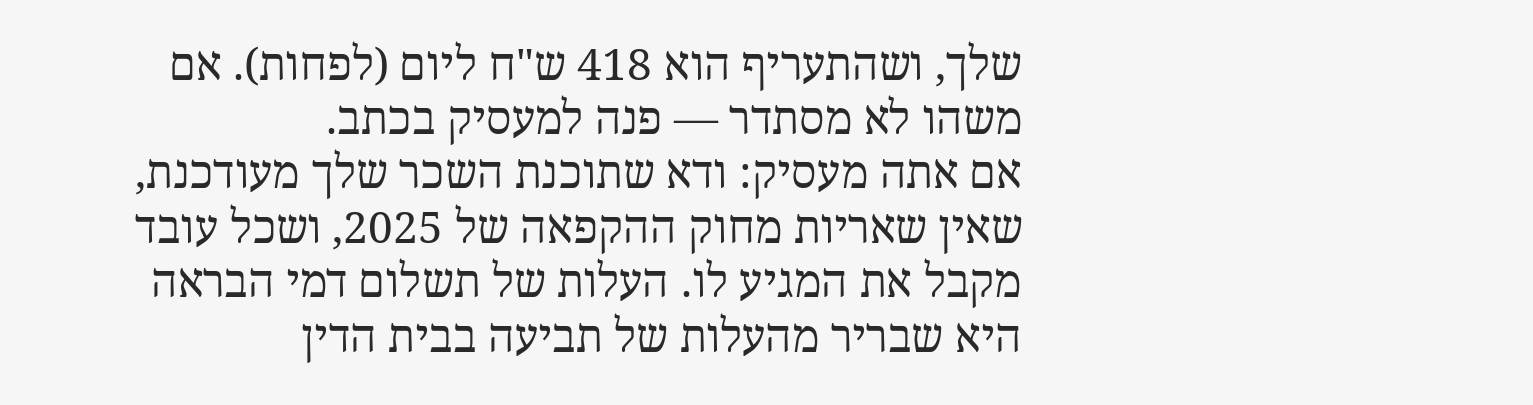שלך, ושהתעריף הוא 418 ש"ח ליום (לפחות). אם משהו לא מסתדר — פנה למעסיק בכתב.
אם אתה מעסיק: ודא שתוכנת השכר שלך מעודכנת, שאין שאריות מחוק ההקפאה של 2025, ושכל עובד מקבל את המגיע לו. העלות של תשלום דמי הבראה היא שבריר מהעלות של תביעה בבית הדין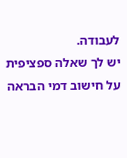לעבודה.
יש לך שאלה ספציפית על חישוב דמי הבראה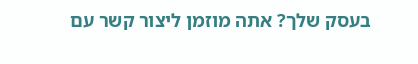בעסק שלך? אתה מוזמן ליצור קשר עם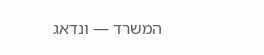המשרד — ונדאג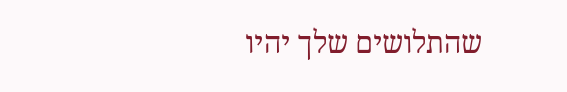שהתלושים שלך יהיו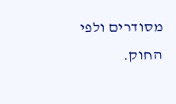מסודרים ולפי החוק.